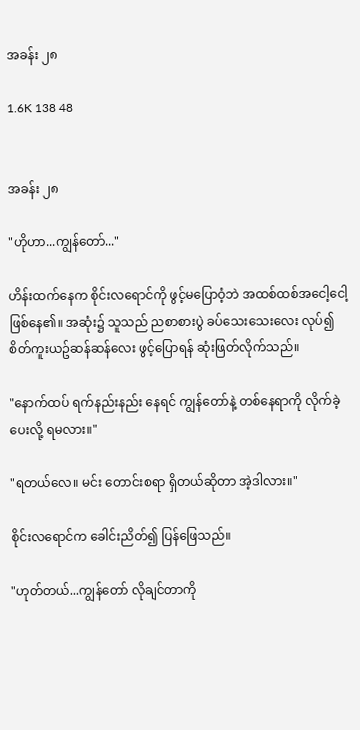အခန်း ၂၈

1.6K 138 48


အခန်း ၂၈

"ဟိုဟာ...ကျွန်တော်..."

ဟိန်းထက်နေက စိုင်းလရောင်ကို ဖွင့်မပြောဝံ့ဘဲ အထစ်ထစ်အငေါ့ငေါ့ ဖြစ်နေ၏။ အဆုံး၌ သူသည် ညစာစားပွဲ ခပ်သေးသေးလေး လုပ်၍ စိတ်ကူးယဥ်ဆန်ဆန်လေး ဖွင့်ပြောရန် ဆုံးဖြတ်လိုက်သည်။

"နောက်ထပ် ရက်နည်းနည်း နေရင် ကျွန်တော်နဲ့ တစ်နေရာကို လိုက်ခဲ့ပေးလို့ ရမလား။"

"ရတယ်လေ။ မင်း တောင်းစရာ ရှိတယ်ဆိုတာ အဲ့ဒါလား။"

စိုင်းလရောင်က ခေါင်းညိတ်၍ ပြန်ဖြေသည်။

"ဟုတ်တယ်...ကျွန်တော် လိုချင်တာကို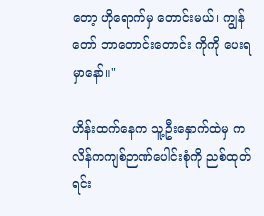တော့ ဟိုရောက်မှ တောင်းမယ်၊ ကျွန်တော် ဘာတောင်းတောင်း ကိုကို ပေးရမှာနော်။"

ဟိန်းထက်နေက သူ့ဦးနှောက်ထဲမှ ကလိန်ကကျစ်ဉာဏ်ပေါင်းစုံကို ညစ်ထုတ်ရင်း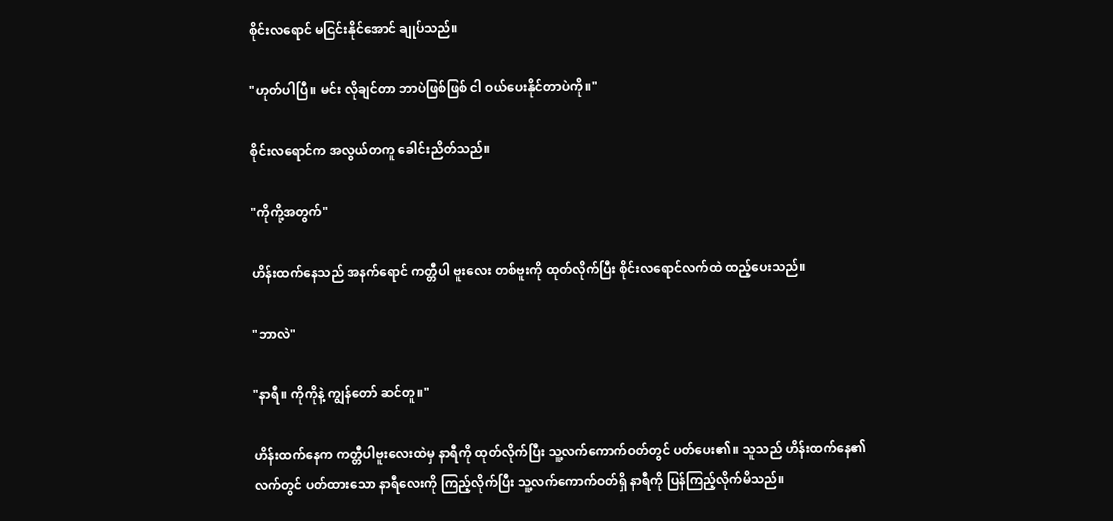စိုင်းလရောင် မငြင်းနိုင်အောင် ချုပ်သည်။

"ဟုတ်ပါပြီ။ မင်း လိုချင်တာ ဘာပဲဖြစ်ဖြစ် ငါ ဝယ်ပေးနိုင်တာပဲကို။"

စိုင်းလရောင်က အလွယ်တကူ ခေါင်းညိတ်သည်။

"ကိုကို့အတွက်"

ဟိန်းထက်နေသည် အနက်ရောင် ကတ္တီပါ ဗူးလေး တစ်ဗူးကို ထုတ်လိုက်ပြီး စိုင်းလရောင်လက်ထဲ ထည့်ပေးသည်။

"ဘာလဲ"

"နာရီ။ ကိုကိုနဲ့ ကျွန်တော် ဆင်တူ။"

ဟိန်းထက်နေက ကတ္တီပါဗူးလေးထဲမှ နာရီကို ထုတ်လိုက်ပြီး သူ့လက်ကောက်ဝတ်တွင် ပတ်ပေး၏။ သူသည် ဟိန်းထက်နေ၏ လက်တွင် ပတ်ထားသော နာရီလေးကို ကြည့်လိုက်ပြီး သူ့လက်ကောက်ဝတ်ရှိ နာရီကို ပြန်ကြည့်လိုက်မိသည်။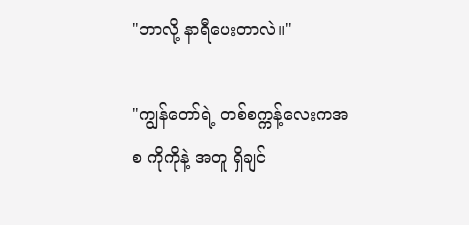"ဘာလို့ နာရီပေးတာလဲ။"

"ကျွန်တော်ရဲ့ တစ်စက္ကန့်လေးကအစ ကိုကိုနဲ့ အတူ ရှိချင်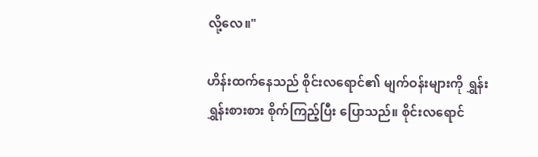လို့လေ။"

ဟိန်းထက်နေသည် စိုင်းလရောင်၏ မျက်ဝန်းများကို ရွှန်းရွှန်းစားစား စိုက်ကြည့်ပြီး ပြောသည်။ စိုင်းလရောင်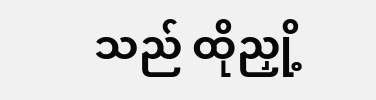သည် ထိုညှို့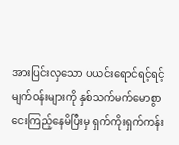အားပြင်းလှသော ပယင်းရောင်ရင့်ရင့် မျက်ဝန်းများကို နှစ်သက်မက်မောစွာ ငေးကြည့်နေမိပြီးမှ ရှက်ကိုးရှက်ကန်း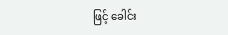ဖြင့် ခေါင်း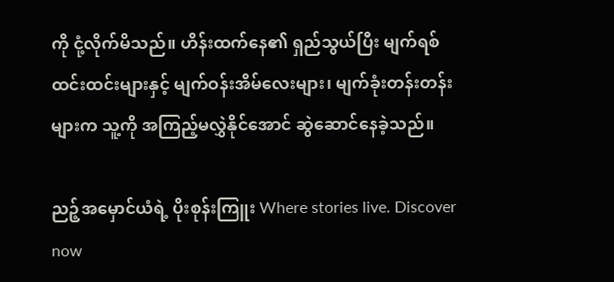ကို ငုံ့လိုက်မိသည်။ ဟိန်းထက်နေ၏ ရှည်သွယ်ပြီး မျက်ရစ်ထင်းထင်းများနှင့် မျက်ဝန်းအိမ်လေးများ၊ မျက်ခုံးတန်းတန်းများက သူ့ကို အကြည့်မလွှဲနိုင်အောင် ဆွဲဆောင်နေခဲ့သည်။

ညဉ့်အမှောင်ယံရဲ့ ပိုးစုန်းကြူး Where stories live. Discover now